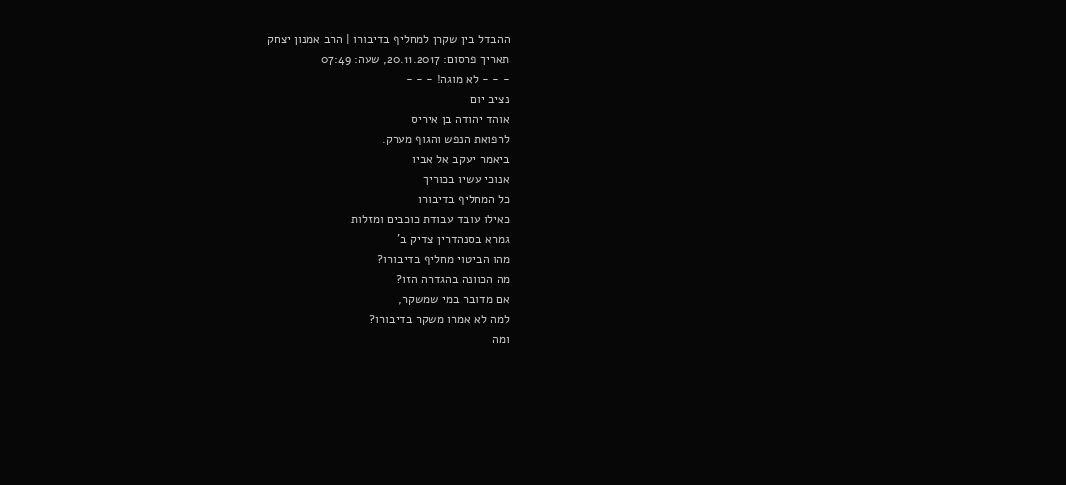ההבדל בין שקרן למחליף בדיבורו | הרב אמנון יצחק
תאריך פרסום: 20.11.2017, שעה: 07:49
- - - לא מוגה! - - -
נציב יום
אוהד יהודה בן איריס
לרפואת הנפש והגוף מערק.
ביאמר יעקב אל אביו
אנוכי עשיו בכוריך
כל המחליף בדיבורו
כאילו עובד עבודת כוכבים ומזלות
גמרא בסנהדרין צדיק ב'
מהו הביטוי מחליף בדיבורו?
מה הכוונה בהגדרה הזו?
אם מדובר במי שמשקר,
למה לא אמרו משקר בדיבורו?
ומה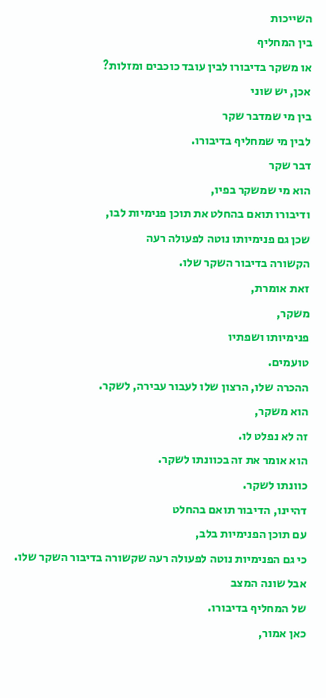השייכות
בין המחליף
או משקר בדיבורו לבין עובד כוכבים ומזלות?
אכן, יש שוני
בין מי שמדבר שקר
לבין מי שמחליף בדיבורו.
דבר שקר
הוא מי שמשקר בפיו,
ודיבורו תואם בהחלט את תוכן פנימיות לבו,
שכן גם פנימיותו נוטה לפעולה רעה
הקשורה בדיבור השקר שלו.
זאת אומרת,
משקר,
פנימיותו ושפתיו
טועמים.
ההכרה שלו, הרצון שלו לעבור עבירה, לשקר.
הוא משקר,
זה לא נפלט לו.
הוא אומר את זה בכוונתו לשקר.
כוונתו לשקר.
דהיינו, הדיבור תואם בהחלט
עם תוכן הפנימיות בלב,
כי גם הפנימיות נוטה לפעולה רעה שקשורה בדיבור השקר שלו.
אבל שונה המצב
של המחליף בדיבורו.
כאן אמור,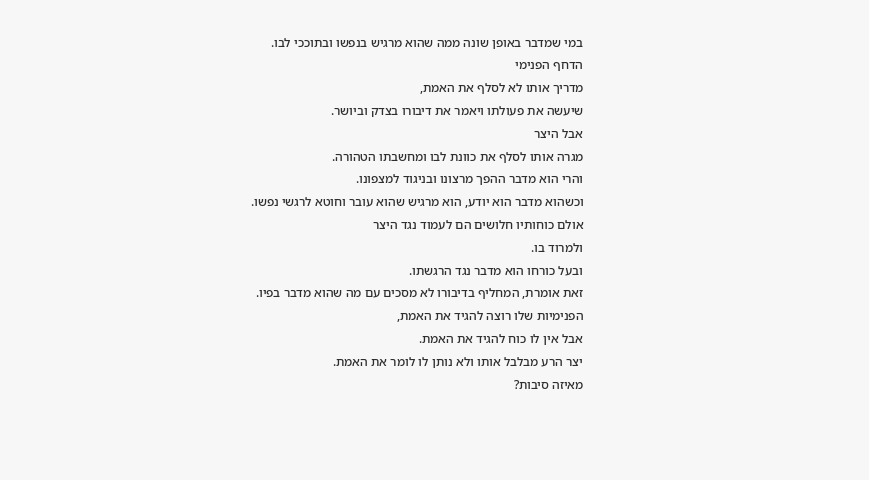במי שמדבר באופן שונה ממה שהוא מרגיש בנפשו ובתוככי לבו.
הדחף הפנימי
מדריך אותו לא לסלף את האמת,
שיעשה את פעולתו ויאמר את דיבורו בצדק וביושר.
אבל היצר
מגרה אותו לסלף את כוונת לבו ומחשבתו הטהורה.
והרי הוא מדבר ההפך מרצונו ובניגוד למצפונו.
וכשהוא מדבר הוא יודע, הוא מרגיש שהוא עובר וחוטא לרגשי נפשו.
אולם כוחותיו חלושים הם לעמוד נגד היצר
ולמרוד בו.
ובעל כורחו הוא מדבר נגד הרגשתו.
זאת אומרת, המחליף בדיבורו לא מסכים עם מה שהוא מדבר בפיו.
הפנימיות שלו רוצה להגיד את האמת,
אבל אין לו כוח להגיד את האמת.
יצר הרע מבלבל אותו ולא נותן לו לומר את האמת.
מאיזה סיבות?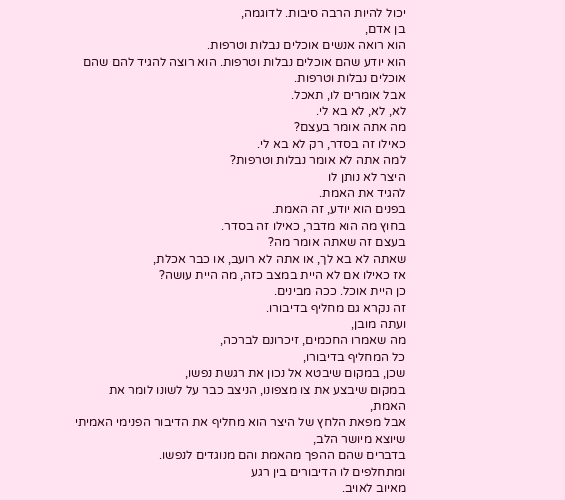יכול להיות הרבה סיבות. לדוגמה,
בן אדם,
הוא רואה אנשים אוכלים נבלות וטרפות.
הוא יודע שהם אוכלים נבלות וטרפות. הוא רוצה להגיד להם שהם אוכלים נבלות וטרפות.
אבל אומרים לו, תאכל.
לא, לא, לא בא לי.
מה אתה אומר בעצם?
כאילו זה בסדר, רק לא בא לי.
למה אתה לא אומר נבלות וטרפות?
היצר לא נותן לו
להגיד את האמת.
בפנים הוא יודע, זה האמת.
בחוץ מה הוא מדבר, כאילו זה בסדר.
בעצם זה שאתה אומר מה?
שאתה לא בא לך, או אתה לא רועב, או כבר אכלת,
אז כאילו אם לא היית במצב כזה, מה היית עושה?
כן היית אוכל. ככה מבינים.
זה נקרא גם מחליף בדיבורו.
ועתה מובן,
מה שאמרו החכמים, זיכרונם לברכה,
כל המחליף בדיבורו,
שכן, במקום שיבטא אל נכון את רגשת נפשו,
במקום שיבצע את צו מצפונו, הניצב כבר על לשונו לומר את האמת,
אבל מפאת הלחץ של היצר הוא מחליף את הדיבור הפנימי האמיתי שיוצא מיושר הלב,
בדברים שהם ההפך מהאמת והם מנוגדים לנפשו.
ומתחלפים לו הדיבורים בין רגע
מאיוב לאויב.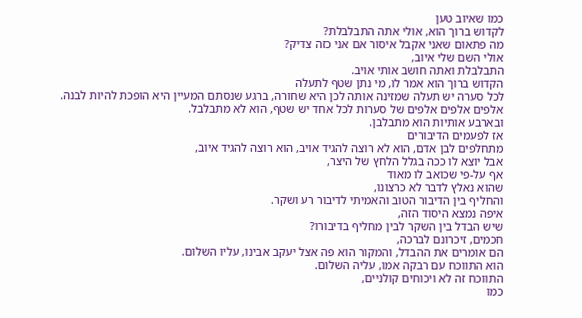כמו שאיוב טען
לקדוש ברוך הוא, אולי אתה התבלבלת?
מה פתאום שאני אקבל איסור אם אני כזה צדיק?
אולי השם שלי איוב,
התבלבלת ואתה חושב אותי אויב.
הקדוש ברוך הוא אמר לו, מי נתן שטף לתעלה
לכל סערה יש תעלה שמזינה אותה לכן היא שחורה, ברגע שנסתם המעיין היא הופכת להיות לבנה.
אלפים אלפים אלפים של סערות לכל אחד יש שטף, הוא לא מתבלבל.
ובארבע אותיות הוא מתבלבן.
אז לפעמים הדיבורים
מתחלפים לבן אדם, הוא לא רוצה להגיד אויב, הוא רוצה להגיד איוב,
אבל יוצא לו ככה בגלל הלחץ של היצר,
אף על-פי שכואב לו מאוד
שהוא נאלץ לדבר לא כרצונו,
והחליף בין הדיבור הטוב והאמיתי לדיבור רע ושקר.
איפה נמצא היסוד הזה,
שיש הבדל בין השקר לבין מחליף בדיבורו?
חכמים, זיכרונם לברכה,
הם אומרים את ההבדל, והמקור הוא פה אצל יעקב אבינו, עליו השלום.
הוא התווכח עם רבקה אמו, עליה השלום.
התווכח זה לא ויכוחים קולניים,
כמו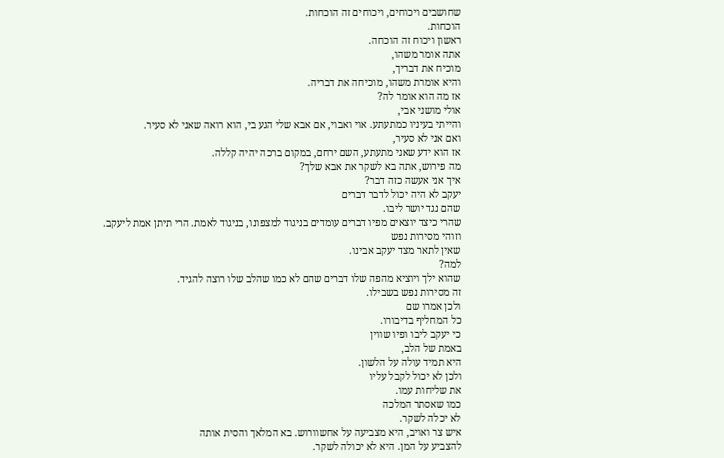שחושבים ויכוחים, ויכוחים זה הוכחות.
הוכחות.
ראשון ויכוח זה הוכחה.
אתה אומר משהו,
מוכיח את דבריך,
והיא אומרת משהו, מוכיחה את דבריה.
אז מה הוא אומר לה?
אולי מושני אבי,
והייתי בעיניו כמתעתע. אוי ואבוי, אם אבא שלי הגע בי, הוא רואה שאני לא סעיר.
ואם אני לא סעיר,
אז הוא ידע שאני מתעתע, השם ירחם, במקום ברכה יהיה קללה.
מה פירוש, אתה בא לשקר את אבא שלך?
איך אני אעשה כזה דבר?
יעקב לא היה יכול לדבר דברים
שהם נגד יושר ליבו.
שהרי כיצד יוצאים מפיו דברים עומדים בניגוד למצפונו, בניגוד לאמת. הרי תיתן אמת ליעקב.
וזוהי מסירות נפש
שאין לתאר מצד יעקב אבינו.
למה?
שהוא ילך ויוציא מהפה שלו דברים שהם לא כמו שהלב שלו רוצה להגיד.
זה מסירות נפש בשבילו.
ולכן אמרו שם
כל המחליף בדיבורו.
כי יעקב ליבו ופיו שווין
באמת של הלב,
היא תמיד עולה על הלשון.
ולכן לא יכול לקבל עליו
את שליחות עמו.
כמו שאסתר המלכה
לא יכלה לשקר.
איש צר ואויב, היא מצביעה על אחשוורוש. בא המלאך והסית אותה
להצביע על המן. היא לא יכולה לשקר.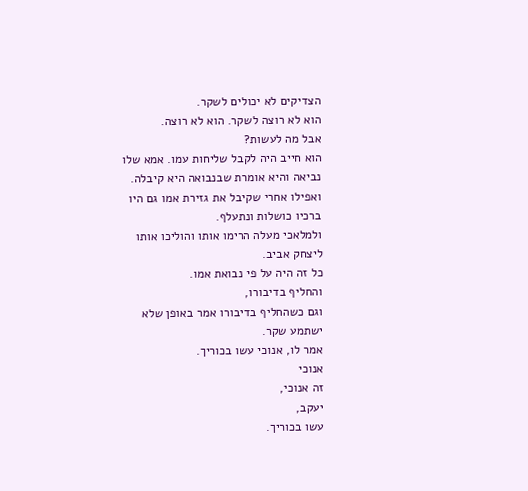הצדיקים לא יכולים לשקר.
הוא לא רוצה לשקר. הוא לא רוצה.
אבל מה לעשות?
הוא חייב היה לקבל שליחות עמו. אמא שלו נביאה והיא אומרת שבנבואה היא קיבלה.
ואפילו אחרי שקיבל את גזירת אמו גם היו ברכיו כושלות ונתעלף.
ולמלאכי מעלה הרימו אותו והוליכו אותו ליצחק אביב.
כל זה היה על פי נבואת אמו.
והחליף בדיבורו,
וגם כשהחליף בדיבורו אמר באופן שלא ישתמע שקר.
אמר לו, אנוכי עשו בכוריך.
אנוכי
זה אנוכי,
יעקב,
עשו בכוריך.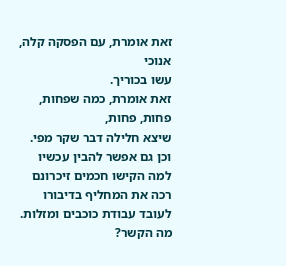זאת אומרת, עם הפסקה קלה,
אנוכי
עשו בכוריך.
זאת אומרת, כמה שפחות, פחות, פחות,
שיצא חלילה דבר שקר מפי.
וכן גם אפשר להבין עכשיו
למה הקישו חכמים זיכרונם רכה את המחליף בדיבורו לעובד עבודת כוכבים ומזלות.
מה הקשר?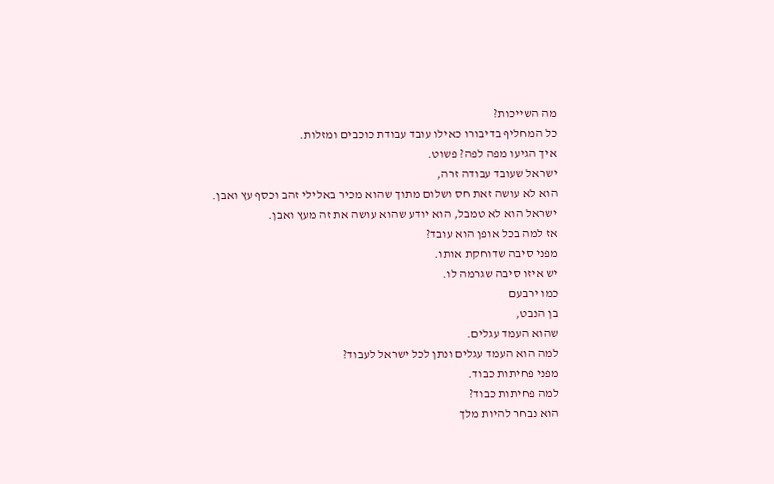מה השייכות?
כל המחליף בדיבורו כאילו עובד עבודת כוכבים ומזלות.
איך הגיעו מפה לפה? פשוט.
ישראל שעובד עבודה זרה,
הוא לא עושה זאת חס ושלום מתוך שהוא מכיר באלילי זהב וכסף עץ ואבן.
ישראל הוא לא טמבל, הוא יודע שהוא עושה את זה מעץ ואבן.
אז למה בכל אופן הוא עובד?
מפני סיבה שדוחקת אותו.
יש איזו סיבה שגרמה לו.
כמו ירבעם
בן הנבט,
שהוא העמד עגלים.
למה הוא העמד עגלים ונתן לכל ישראל לעבוד?
מפני פחיתות כבוד.
למה פחיתות כבוד?
הוא נבחר להיות מלך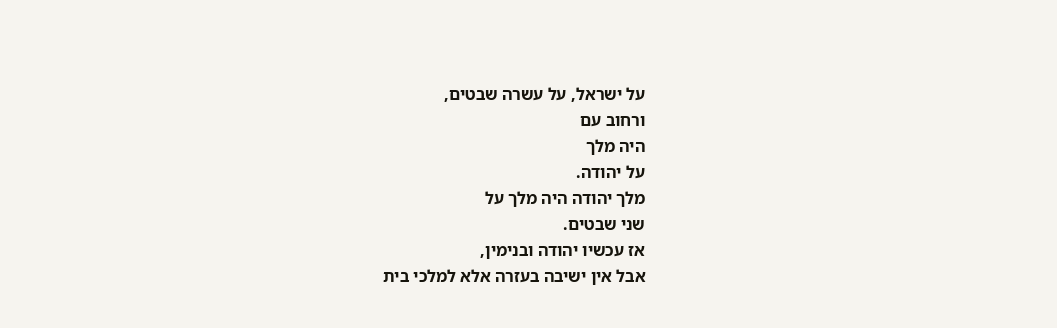על ישראל, על עשרה שבטים,
ורחוב עם
היה מלך
על יהודה.
מלך יהודה היה מלך על
שני שבטים.
אז עכשיו יהודה ובנימין,
אבל אין ישיבה בעזרה אלא למלכי בית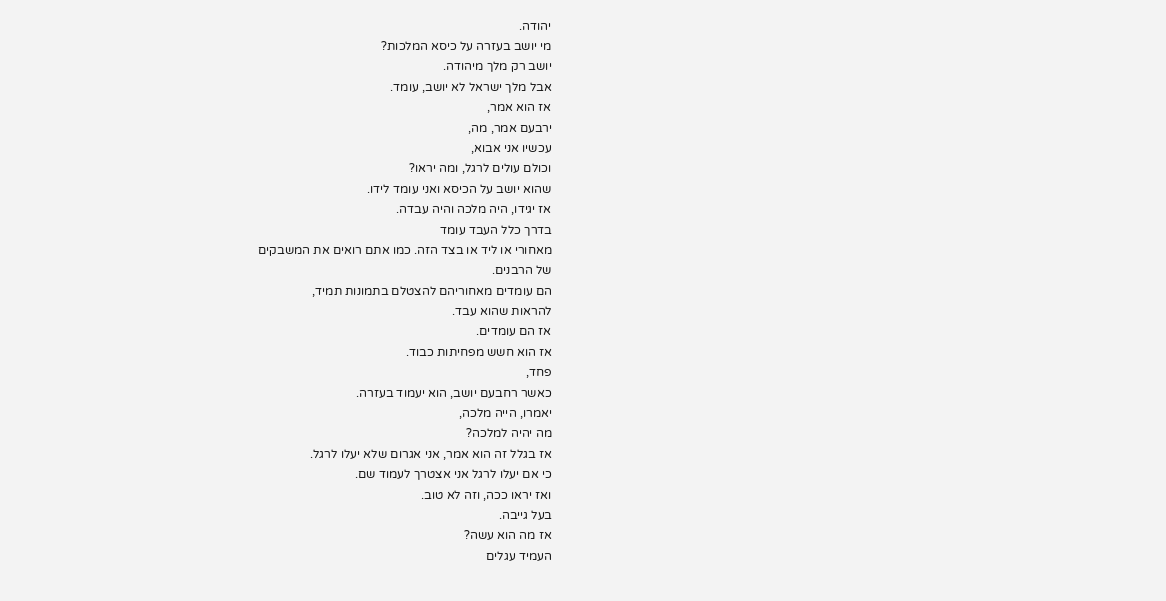יהודה.
מי יושב בעזרה על כיסא המלכות?
יושב רק מלך מיהודה.
אבל מלך ישראל לא יושב, עומד.
אז הוא אמר,
ירבעם אמר, מה,
עכשיו אני אבוא,
וכולם עולים לרגל, ומה יראו?
שהוא יושב על הכיסא ואני עומד לידו.
אז יגידו, היה מלכה והיה עבדה.
בדרך כלל העבד עומד
מאחורי או ליד או בצד הזה. כמו אתם רואים את המשבקים
של הרבנים.
הם עומדים מאחוריהם להצטלם בתמונות תמיד,
להראות שהוא עבד.
אז הם עומדים.
אז הוא חשש מפחיתות כבוד.
פחד,
כאשר רחבעם יושב, הוא יעמוד בעזרה.
יאמרו, הייה מלכה,
מה יהיה למלכה?
אז בגלל זה הוא אמר, אני אגרום שלא יעלו לרגל.
כי אם יעלו לרגל אני אצטרך לעמוד שם.
ואז יראו ככה, וזה לא טוב.
בעל גייבה.
אז מה הוא עשה?
העמיד עגלים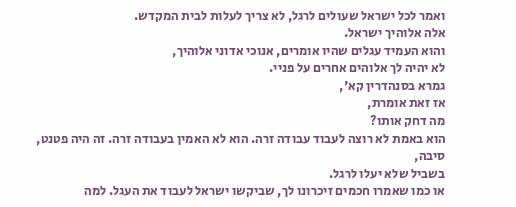ואמר לכל ישראל שעולים לרגל, לא צריך לעלות לבית המקדש.
אלה אלוהיך ישראל.
והוא העמיד עגלים שהיו אומרים, אנוכי אדוני אלוהיך,
לא יהיה לך אלוהים אחרים על פניי.
גמרא בסנהדרין קא',
אז זאת אומרת,
מה דחק אותו?
הוא באמת לא רוצה לעבוד עבודה זרה. הוא לא האמין בעבודה זרה. זה היה פטנט,
סיבה,
בשביל שלא יעלו לרגל.
או כמו שאמרו חכמים זיכרונו לך, שביקשו ישראל לעבוד את העגל. למה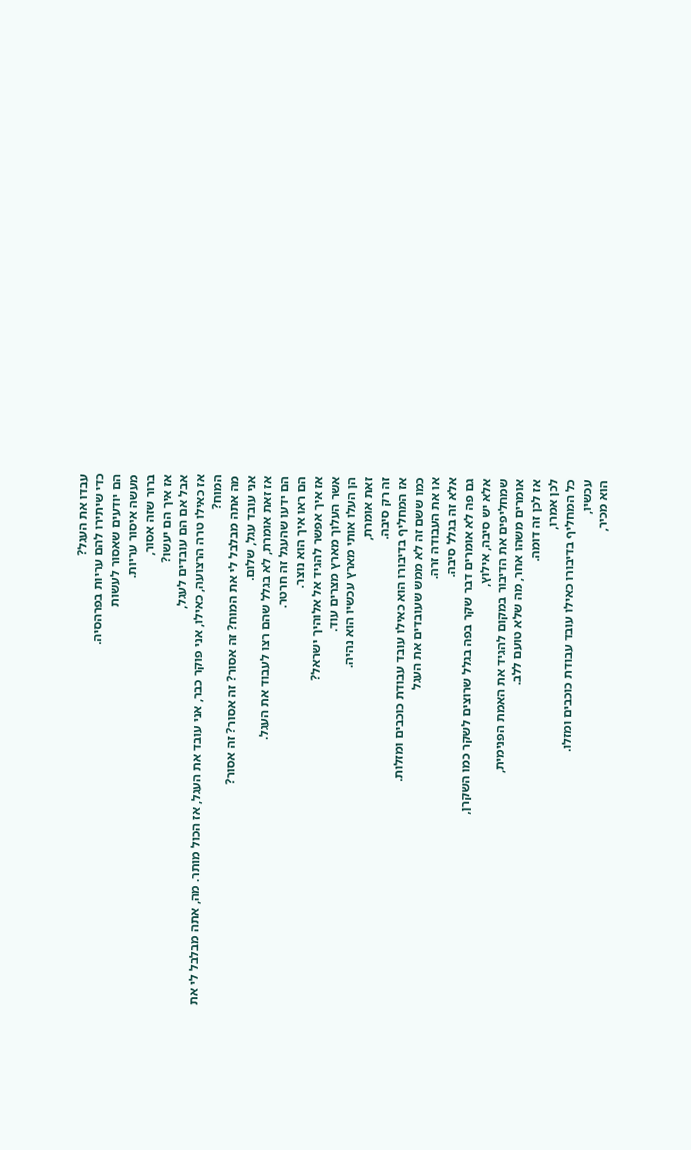עבדו את העגל?
כדי שיתירו להם עריות בפרהסיה.
הם יודעים שאסור לעשות
מעשה איסור עריות.
ברור שזה אסור,
אז איך הם יעשו?
אבל אם הם עובדים לעגל,
אז כאילו טרה הרצועה, כאילו, אני פוקר כבר, אני עובד את העגל, אז הכול מותר. מה, אתה מבלבל לי את המוח?
מה אתה מבלבל לי את המוח? זה אסור? זה אסור? זה אסור?
אני עובד עגל, שלום.
אז זאת אומרת, לא בגלל שהם רצו לעבוד את העגל.
הם ידעו שהעגל זה חרטר.
הם ראו איך הוא נוצר.
אז איך אפשר להגיד אל אלוהיך ישראל?
אשר העלוך מארץ מצרים עוד.
הן העלו אותי מארץ עכשיו הוא נהיה.
זאת אומרת,
זה רק סיבה.
אז המחליף בדיבורו הוא כאילו עובד עבודת כוכבים ומזלות.
כמו ששם זה לא ממש שעובדים את העגל
או את העבודה זרה.
אלא זה בגלל סיבה.
גם פה לא אומרים דבר שקר בפה בגלל שרוצים לשקר כמו השקרן,
אלא יש סיבה, אילוץ,
שמחליפים את הדיבור במקום להגיד את האמת הפנימית,
אומרים משהו אחר, מה שלא טועם ללב.
אז לכן זה דומה.
לכן אמרו,
כל המחליף בדיבורו כאילו עובד עבודת כוכבים ומזלו.
עכשיו,
הוא מכיר,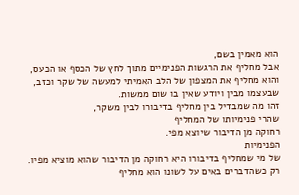הוא מאמין בשם,
אבל מחליף את הרגשות הפנימיים מתוך לחץ של הכסף או הכעס,
והוא מחליף את המצפון של הלב האמיתי למעשה של שקר וכזב,
שבעצמו מבין ויודע שאין בו שום ממשות.
זהו מה שמבדיל בין מחליף בדיבורו לבין משקר,
שהרי פנימיותו של המחליף
רחוקה מן הדיבור שיוצא מפי.
הפנימיות
של מי שמחליף בדיבורו היא רחוקה מן הדיבור שהוא מוציא מפיו.
רק כשהדברים באים על לשונו הוא מחליף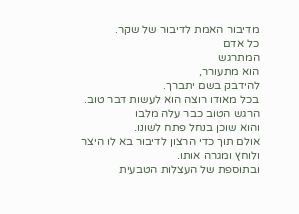מדיבור האמת לדיבור של שקר.
כל אדם
המתרגש
הוא מתעורר,
להידבק בשם יתברך.
בכל מאודו רוצה הוא לעשות דבר טוב.
הרגש הטוב כבר עלה מלבו
והוא שוכן בנחל פתח לשונו.
אולם תוך כדי הרצון לדיבור בא לו היצר ולוחץ ומגרה אותו.
ובתוספת של העצלות הטבעית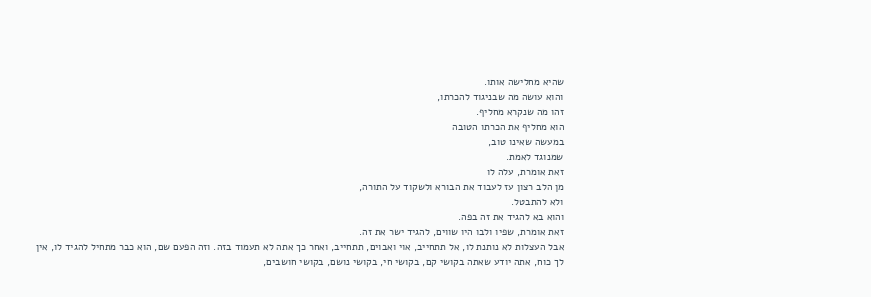שהיא מחלישה אותו.
והוא עושה מה שבניגוד להכרתו,
זהו מה שנקרא מחליף.
הוא מחליף את הכרתו הטובה
במעשה שאינו טוב,
שמנוגד לאמת.
זאת אומרת, עלה לו
מן הלב רצון עז לעבוד את הבורא ולשקוד על התורה,
ולא להתבטל.
והוא בא להגיד את זה בפה.
זאת אומרת, שפיו ולבו היו שווים, להגיד ישר את זה.
אבל העצלות לא נותנת לו, אל תתחייב, אוי ואבוים, תתחייב, ואחר כך אתה לא תעמוד בזה. וזה הפעם שם, הוא כבר מתחיל להגיד לו, אין לך כוח, אתה יודע שאתה בקושי קם, בקושי חי, בקושי נושם, בקושי חושבים,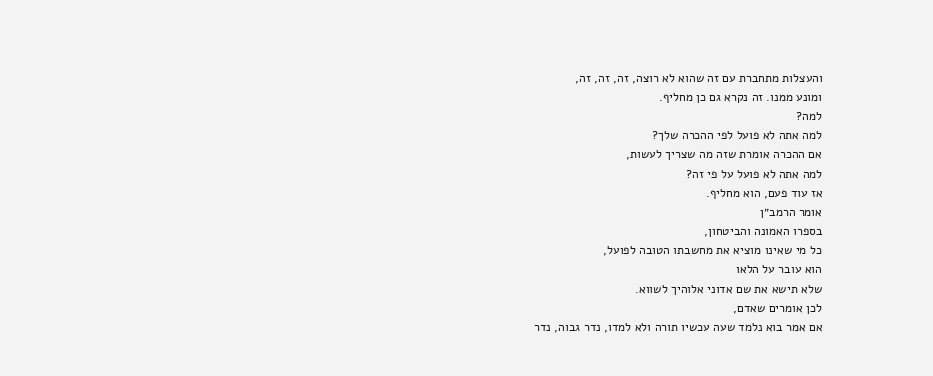והעצלות מתחברת עם זה שהוא לא רוצה, זה, זה, זה,
ומונע ממנו. זה נקרא גם כן מחליף.
למה?
למה אתה לא פועל לפי ההכרה שלך?
אם ההכרה אומרת שזה מה שצריך לעשות,
למה אתה לא פועל על פי זה?
אז עוד פעם, הוא מחליף.
אומר הרמב״ן
בספרו האמונה והביטחון,
כל מי שאינו מוציא את מחשבתו הטובה לפועל,
הוא עובר על הלאו
שלא תישא את שם אדוני אלוהיך לשווא.
לכן אומרים שאדם,
אם אמר בוא נלמד שעה עכשיו תורה ולא למדו, נדר גבוה, נדר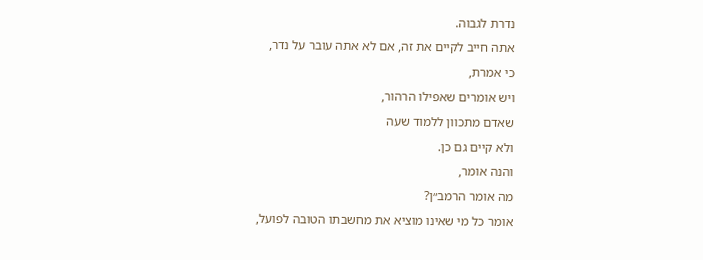נדרת לגבוה.
אתה חייב לקיים את זה, אם לא אתה עובר על נדר,
כי אמרת,
ויש אומרים שאפילו הרהור,
שאדם מתכוון ללמוד שעה
ולא קיים גם כן.
והנה אומר,
מה אומר הרמב״ן?
אומר כל מי שאינו מוציא את מחשבתו הטובה לפועל,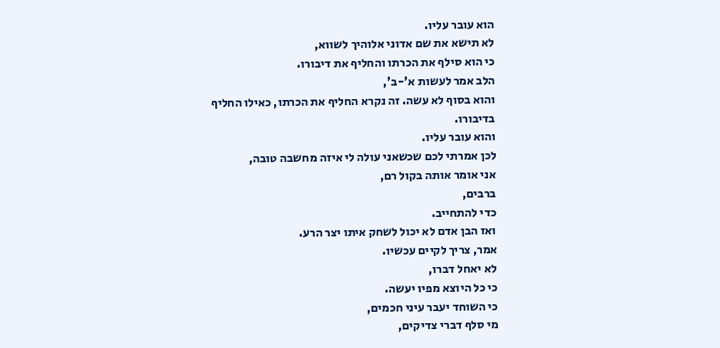הוא עובר עליו.
לא תישא את שם אדוני אלוהיך לשווא,
כי הוא סילף את הכרתו והחליף את דיבורו.
הלב אמר לעשות א'-ב',
והוא בסוף לא עשה. זה נקרא החליף את הכרתו, כאילו החליף בדיבורו.
והוא עובר עליו.
לכן אמרתי לכם שכשאני עולה לי איזה מחשבה טובה,
אני אומר אותה בקול רם,
ברבים,
כדי להתחייב.
ואז הבן אדם לא יכול לשחק איתו יצר הרע.
אמר, צריך לקיים עכשיו.
לא יאחל דברו,
כי כל היוצא מפיו יעשה.
כי השוחד יעבר עיני חכמים,
מי סלף דברי צדיקים,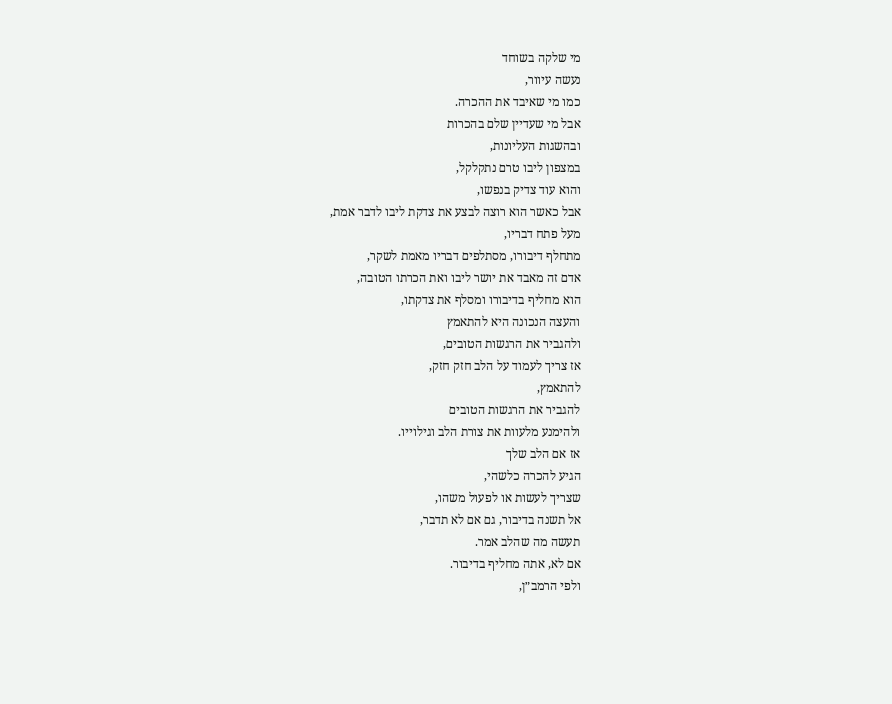מי שלקה בשוחד
נעשה עיוור,
כמו מי שאיבד את ההכרה.
אבל מי שעדיין שלם בהכרות
ובהשגות העליונות,
במצפון ליבו טרם נתקלקל,
והוא עוד צדיק בנפשו,
אבל כאשר הוא רוצה לבצע את צדקת ליבו לדבר אמת,
מעל פתח דבריו,
מתחלף דיבורו, מסתלפים דבריו מאמת לשקר,
אדם זה מאבד את יושר ליבו ואת הכרתו הטובה,
הוא מחליף בדיבורו ומסלף את צדקתו,
והעצה הנכונה היא להתאמץ
ולהגביר את הרגשות הטובים,
אז צריך לעמוד על הלב חזק חזק,
להתאמץ,
להגביר את הרגשות הטובים
ולהימנע מלעוות את צורת הלב וגילוייו.
אז אם הלב שלך
הגיע להכרה כלשהי,
שצריך לעשות או לפעול משהו,
אל תשנה בדיבור, גם אם לא תדבר,
תעשה מה שהלב אמר.
אם לא, אתה מחליף בדיבור.
ולפי הרמב״ן,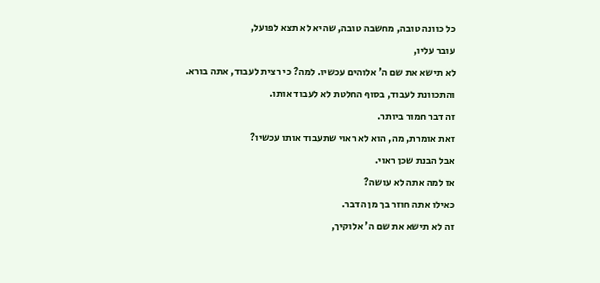כל כוונה טובה, מחשבה טובה, שהיא לא תצא לפועל,
עובר עליו,
לא תישא את שם ה' אלוהים עכשיו. למה? כי רצית לעבוד, אתה בורא.
והתכוונת לעבוד, בסוף החלטת לא לעבוד אותו.
זה דבר חמור ביותר.
זאת אומרת, מה, הוא לא ראוי שתעבוד אותו עכשיו?
אבל הבנת שכן ראוי.
אז למה אתה לא עושה?
כאילו אתה חוזר בך מן הדבר.
זה לא תישא את שם ה' אלוקיך,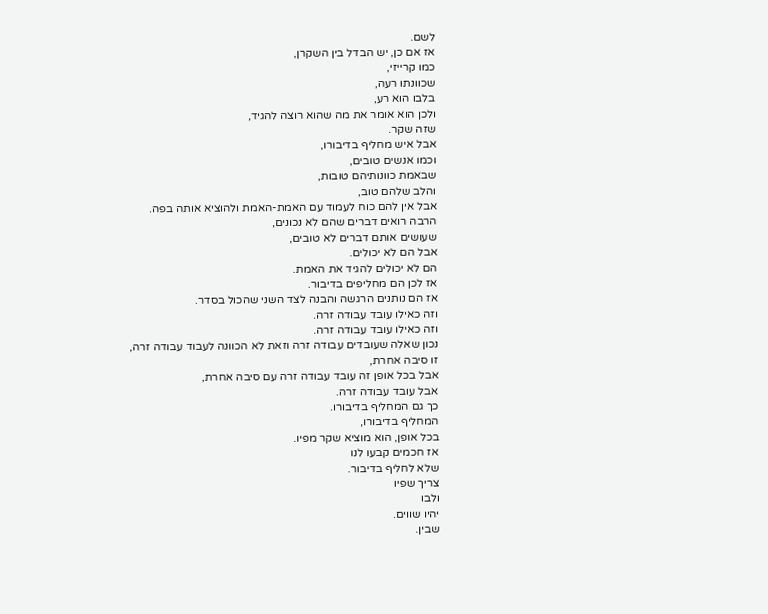לשם.
אז אם כן, יש הבדל בין השקרן,
כמו קרייזי,
שכוונתו רעה,
בלבו הוא רע,
ולכן הוא אומר את מה שהוא רוצה להגיד,
שזה שקר.
אבל איש מחליף בדיבורו,
וכמו אנשים טובים,
שבאמת כוונותיהם טובות,
והלב שלהם טוב,
אבל אין להם כוח לעמוד עם האמת-האמת ולהוציא אותה בפה.
הרבה רואים דברים שהם לא נכונים,
שעושים אותם דברים לא טובים,
אבל הם לא יכולים.
הם לא יכולים להגיד את האמת.
אז לכן הם מחליפים בדיבור.
אז הם נותנים הרגשה והבנה לצד השני שהכול בסדר.
וזה כאילו עובד עבודה זרה.
וזה כאילו עובד עבודה זרה.
נכון שאלה שעובדים עבודה זרה וזאת לא הכוונה לעבוד עבודה זרה,
זו סיבה אחרת,
אבל בכל אופן זה עובד עבודה זרה עם סיבה אחרת,
אבל עובד עבודה זרה.
כך גם המחליף בדיבורו.
המחליף בדיבורו,
בכל אופן, הוא מוציא שקר מפיו.
אז חכמים קבעו לנו
שלא לחליף בדיבור.
צריך שפיו
ולבו
יהיו שווים.
שבין.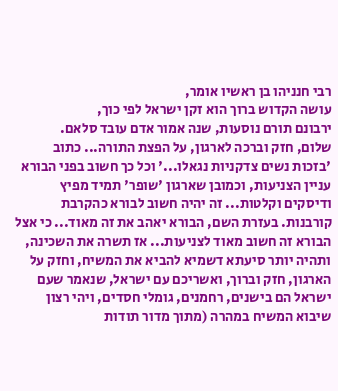רבי חנניהו בן ראשיו אומר,
עושה הקדוש ברוך הוא זקן ישראל לפי כוך,
ירבונם תורם נוסעות, שנה אמור אדם עובד סלאם.
שלום, חזק וברכה לארגון, על הפצת התורה... כתוב 'בזכות נשים צדקניות נגאלו...' וכל כך חשוב בפני הבורא עניין הצניעות, וכמובן שארגון 'שופר' תמיד מפיץ ודיסקים וקלטות... זה יהיה חשוב לבורא כהקרבת קורבנות. בעזרת השם, הבורא יאהב את זה מאוד... כי אצל הבורא זה חשוב מאוד לצניעות... אז תשרה את השכינה, ותהיה יותר סיעתא דשמיא להביא את המשיח, וחזק על הארגון, חזק וברוך, ואשריכם עם ישראל, שנאמר שעם ישראל הם בישנים, רחמנים, גומלי חסדים, ויהי רצון שיבוא המשיח במהרה (מתוך מדור תודות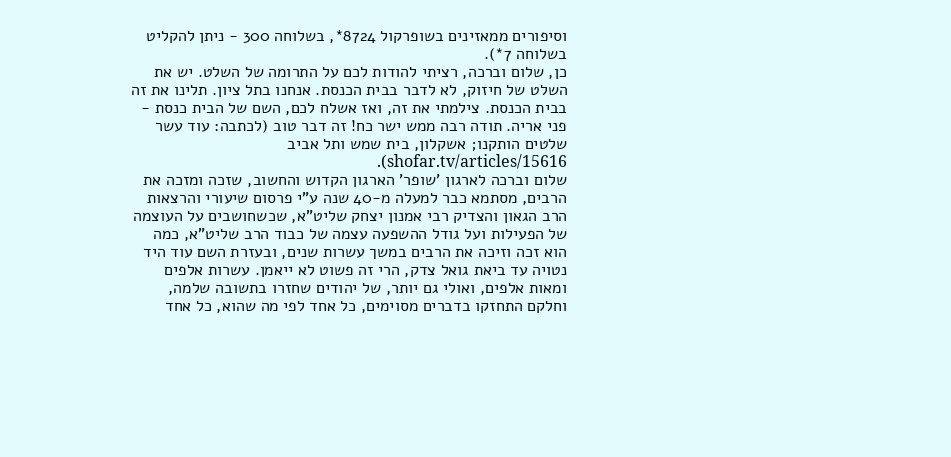וסיפורים ממאזינים בשופרקול 8724*, בשלוחה 300 - ניתן להקליט בשלוחה 7*).
כן, שלום וברכה, רציתי להודות לכם על התרומה של השלט. יש את השלט של חיזוק, לא לדבר בבית הכנסת. אנחנו בתל ציון. תלינו את זה בבית הכנסת. צילמתי את זה, ואז אשלח לכם, השם של הבית כנסת - פני אריה. תודה רבה ממש ישר כח! זה דבר טוב (לכתבה: עוד עשר שלטים הותקנו; אשקלון, בית שמש ותל אביב shofar.tv/articles/15616).
שלום וברכה לארגון 'שופר' הארגון הקדוש והחשוב, שזכה ומזכה את הרבים, מסתמא כבר למעלה מ-40 שנה ע"י פרסום שיעורי והרצאות הרב הגאון והצדיק רבי אמנון יצחק שליט"א, שכשחושבים על העוצמה של הפעילות ועל גודל ההשפעה עצמה של כבוד הרב שליט"א, כמה הוא זכה וזיכה את הרבים במשך עשרות שנים, ובעזרת השם עוד היד נטויה עד ביאת גואל צדק, הרי זה פשוט לא ייאמן. עשרות אלפים ומאות אלפים, ואולי גם יותר, של יהודים שחזרו בתשובה שלמה, וחלקם התחזקו בדברים מסוימים, כל אחד לפי מה שהוא, כל אחד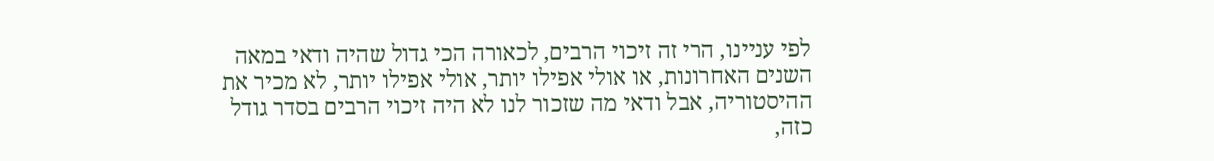לפי עניינו, הרי זה זיכוי הרבים, לכאורה הכי גדול שהיה ודאי במאה השנים האחרונות, או אולי אפילו יותר, אולי אפילו יותר, לא מכיר את ההיסטוריה, אבל ודאי מה שזכור לנו לא היה זיכוי הרבים בסדר גודל כזה,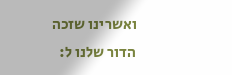ואשרינו שזכה הדור שלנו ל: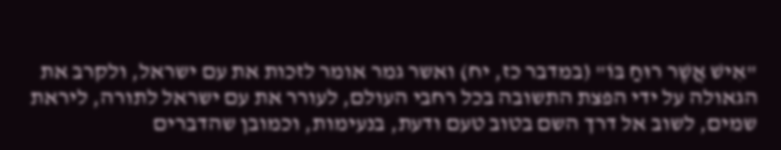"אִישׁ אֲשֶׁר רוּחַ בּוֹ" (במדבר כז, יח) ואשר גמר אומר לזכות את עם ישראל, ולקרב את הגאולה על ידי הפצת התשובה בכל רחבי העולם, לעורר את עם ישראל לתורה, ליראת שמים, לשוב אל דרך השם בטוב טעם ודעת, בנעימות, וכמובן שהדברים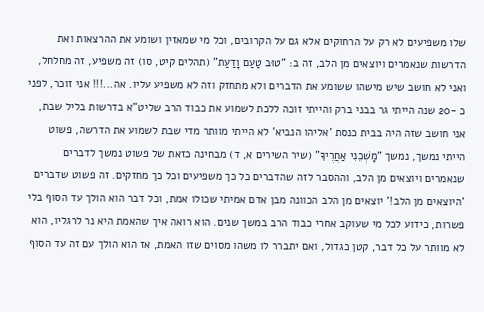שלו משפיעים לא רק על הרחוקים אלא גם על הקרובים, וכל מי שמאזין ושומע את ההרצאות ואת הדרשות שנאמרים ויוצאים מן הלב, זה ב: "טוּב טַעַם וָדַעַת" (תהלים קיט, סו) זה משפיע, זה מחלחל, ואני לא חושב שיש מישהו ששומע את הדברים ולא מתחזק וזה לא משפיע עליו. אה...!!! אני זוכר, לפני כ -20 שנה הייתי גר בבני ברק והייתי זוכה ללכת לשמוע את כבוד הרב שליט"א בדרשות בליל שבת, אני חושב שזה היה בבית כנסת 'אליהו הנביא' לא הייתי מוותר מדי שבת לשמוע את הדרשה, פשוט הייתי נמשך, נמשך "מׇשְׁכֵנִי אַחֲרֶיךָ" (שיר השירים א, ד) מבחינה כזאת של פשוט נמשך לדברים שנאמרים ויוצאים מן הלב, וההסבר לזה שהדברים כל כך משפיעים וכל כך מחזקים. זה פשוט שדברים 'היוצאים מן הלב!' יוצאים מן הלב הכוונה מבן אדם אמיתי שכולו אמת, וכל דבר הוא הולך עד הסוף בלי פשרות, כידוע לכל מי שעוקב אחרי כבוד הרב במשך שנים. הוא רואה איך שהאמת היא נר לרגליו, הוא לא מוותר על כל דבר, קטן כגדול, ואם יתברר לו משהו מסוים שזו האמת, אז הוא הולך עם זה עד הסוף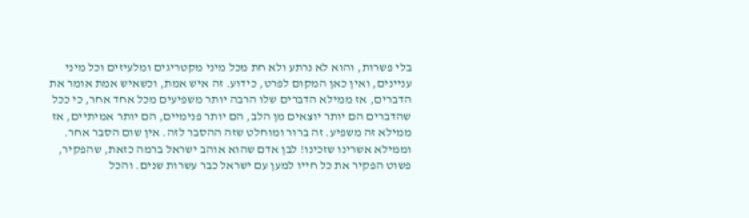בלי פשרות, והוא לא נרתע ולא חת מכל מיני מקטריגים ומלעיזים וכל מיני עניינים, ואין כאן המקום לפרט, כידוע. זה איש אמת, וכשאיש אמת אומר את הדברים, אז ממילא הדברים שלו הרבה יותר משפיעים מכל אחד אחר, כי ככל שהדברים הם יותר יוצאים מן הלב, הם יותר פנימיים, הם יותר אמיתיים, אז ממילא זה משפיע. זה ברור ומוחלט שזה ההסבר לזה. אין שום הסבר אחר. וממילא אשרינו שזכינו! לבן אדם שהוא אוהב ישראל ברמה כזאת, שהפקיר, פשוט הפקיר את כל חייו למען עם ישראל כבר עשרות שנים. והכל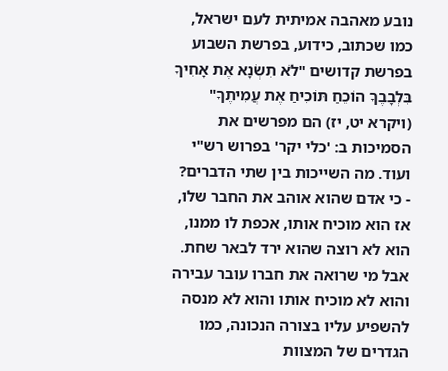נובע מאהבה אמיתית לעם ישראל, כמו שכתוב, כידוע, בפרשת השבוע בפרשת קדושים "לֹא תִשְׂנָא אֶת אָחִיךָ בִּלְבָבֶךָ הוֹכֵחַ תּוֹכִיחַ אֶת עֲמִיתֶךָ" (ויקרא יט, יז) הם מפרשים את הסמיכות ב: 'כלי יקר' בפרוש רש"י ועוד. מה השייכות בין שתי הדברים? - כי אדם שהוא אוהב את החבר שלו, אז הוא מוכיח אותו, אכפת לו ממנו, הוא לא רוצה שהוא ירד לבאר שחת. אבל מי שרואה את חברו עובר עבירה והוא לא מוכיח אותו והוא לא מנסה להשפיע עליו בצורה הנכונה, כמו הגדרים של המצוות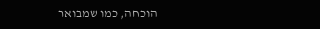הוכחה, כמו שמבואר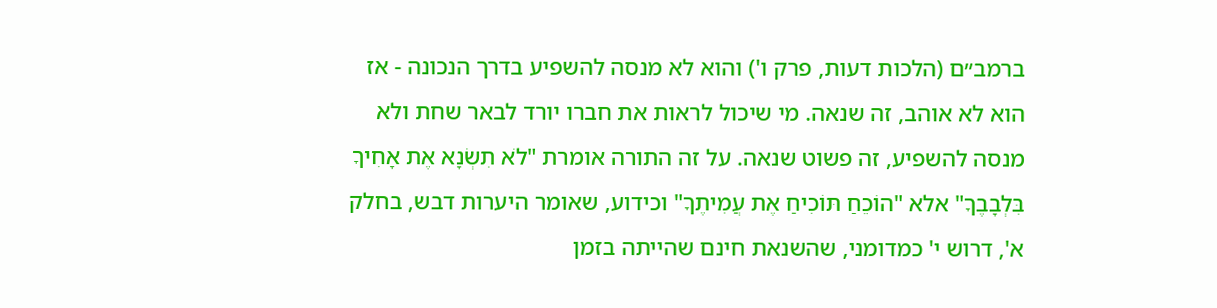ברמב״ם (הלכות דעות, פרק ו') והוא לא מנסה להשפיע בדרך הנכונה - אז הוא לא אוהב, זה שנאה. מי שיכול לראות את חברו יורד לבאר שחת ולא מנסה להשפיע, זה פשוט שנאה. על זה התורה אומרת "לֹא תִשְׂנָא אֶת אָחִיךָ בִּלְבָבֶךָ" אלא "הוֹכֵחַ תּוֹכִיחַ אֶת עֲמִיתֶךָ" וכידוע, שאומר היערות דבש, בחלק א', דרוש י' כמדומני, שהשנאת חינם שהייתה בזמן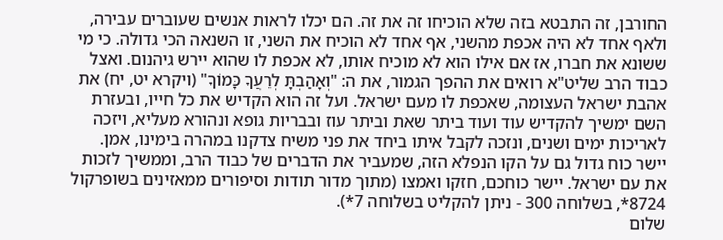החורבן, זה התבטא בזה שלא הוכיחו זה את זה. הם יכלו לראות אנשים שעוברים עבירה, ולאף אחד לא היה אכפת מהשני, אף אחד לא הוכיח את השני, זו השנאה הכי גדולה. כי מי ששונא את חברו, אז אם אילו הוא לא מוכיח אותו, לא אכפת לו שהוא יירש גיהנום. ואצל כבוד הרב שליט"א רואים את ההפך הגמור, את ה: "וְאָהַבְתָּ לְרֵעֲךָ כָּמוֹךָ" (ויקרא יט, יח) את אהבת ישראל העצומה, שאכפת לו מעם ישראל. ועל זה הוא הקדיש את כל חייו, ובעזרת השם ימשיך להקדיש עוד ועוד ביתר שאת וביתר עוז ובבריות גופא ונהורא מעליא, ויזכה לאריכות ימים ושנים, ונזכה לקבל איתו ביחד את פני משיח צדקנו במהרה בימינו, אמן. יישר כוח גדול גם על הקו הנפלא הזה, שמעביר את הדברים של כבוד הרב, וממשיך לזכות את עם ישראל. יישר כוחכם, חזקו ואמצו (מתוך מדור תודות וסיפורים ממאזינים בשופרקול 8724*, בשלוחה 300 - ניתן להקליט בשלוחה 7*).
שלום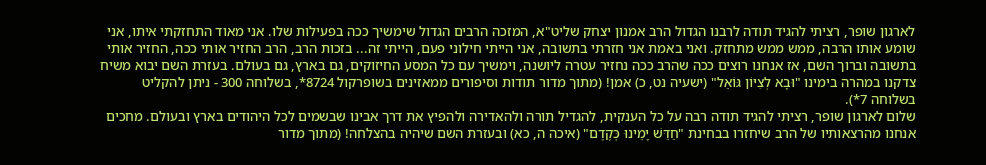לארגון שופר, רציתי להגיד תודה לרבנו הגדול הרב אמנון יצחק שליט"א, המזכה הרבים הגדול שימשיך ככה בפעילות שלו. אני מאוד התחזקתי איתו, אני שומע אותו הרבה, ממש ממש מתחזק. ואני באמת אני חזרתי בתשובה, אני הייתי חילוני פעם, הייתי זה... בזכות הרב, הרב החזיר אותי ככה, החזיר אותי בתשובה וברוך השם, אז אנחנו רוצים ככה שהרב ככה נחזיר עטרה ליושנה, וימשיך עם כל המסע החיזוקים, גם בארץ, גם בעולם. בעזרת השם יבוא משיח צדקנו במהרה בימינו "וּבָא לְצִיּוֹן גּוֹאֵל" (ישעיה נט, כ) אמן! (מתוך מדור תודות וסיפורים ממאזינים בשופרקול 8724*, בשלוחה 300 - ניתן להקליט בשלוחה 7*).
שלום לארגון שופר, רציתי להגיד תודה רבה על כל הענקית, להגדיל תורה ולהאדירה ולהפיץ את דרך אבינו שבשמים לכל היהודים בארץ ובעולם. מחכים אנחנו מהרצאותיו של הרב שיחזרו בבחינת "חַדֵּשׁ יָמֵינוּ כְּקֶדֶם" (איכה ה, כא) ובעזרת השם שיהיה בהצלחה! (מתוך מדור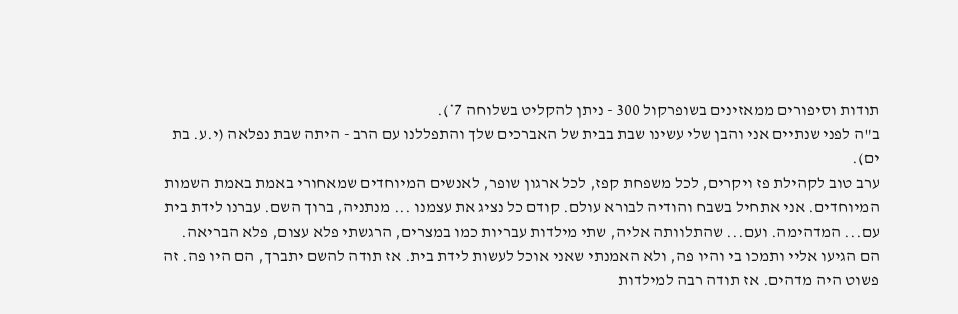תודות וסיפורים ממאזינים בשופרקול 300 - ניתן להקליט בשלוחה 7*).
ב"ה לפני שנתיים אני והבן שלי עשינו שבת בבית של האברכים שלך והתפללנו עם הרב - היתה שבת נפלאה (י.ע. בת ים).
ערב טוב לקהילת פז ויקרים, לכל משפחת קפז, לכל ארגון שופר, לאנשים המיוחדים שמאחורי באמת באמת השמות המיוחדים. אני אתחיל בשבח והודיה לבורא עולם. קודם כל נציג את עצמנו ... מנתניה, ברוך השם. עברנו לידת בית עם... המדהימה. ועם... שהתלוותה אליה, שתי מילדות עבריות כמו במצרים, הרגשתי פלא עצום, פלא הבריאה. הם הגיעו אליי ותמכו בי והיו פה, ולא האמנתי שאני אוכל לעשות לידת בית. אז תודה להשם יתברך, הם היו פה. זה פשוט היה מדהים. אז תודה רבה למילדות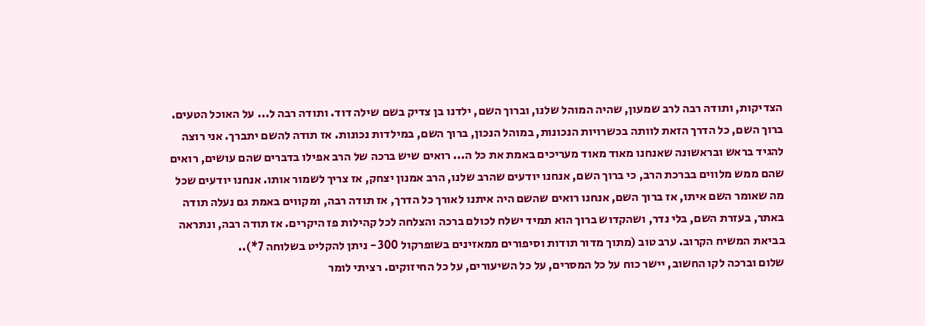הצדיקות, ותודה רבה לרב שמעון, שהיה המוהל שלנו, וברוך השם, ילדנו בן צדיק בשם שילה דוד. ותודה רבה ל... על האוכל הטעים. ברוך השם, כל הדרך הזאת לוותה בכשרויות הנכונות, במוהל הנכון, ברוך השם, במילדות נכונות. אז תודה להשם יתברך. אני רוצה להגיד בראש ובראשונה שאנחנו מאוד מאוד מעריכים באמת את כל ה... רואים שיש ברכה של הרב אפילו בדברים שהם עושים, רואים שהם ממש מלווים בברכת הרב, כי ברוך השם, אנחנו יודעים שהרב שלנו, הרב אמנון יצחק, אז צריך לשמור אותו. אנחנו יודעים שכל מה שאומר השם איתו, אז ברוך השם, אנחנו רואים שהשם היה איתנו לאורך כל הדרך, אז תודה רבה, ומקווים באמת גם נעלה תודה באתר, בעזרת השם, בלי נדר, ושהקדוש ברוך הוא תמיד ישלח לכולם ברכה והצלחה לכל קהילות פז היקרים. אז תודה רבה, ונתראה בביאת המשיח הקרוב. ערב טוב (מתוך מדור תודות וסיפורים ממאזינים בשופרקול 300 - ניתן להקליט בשלוחה 7*)..
שלום וברכה לקו החשוב, יישר כוח על כל המסרים, על כל השיעורים, על כל החיזוקים. רציתי לומר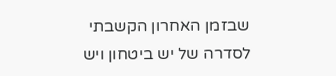שבזמן האחרון הקשבתי לסדרה של יש ביטחון ויש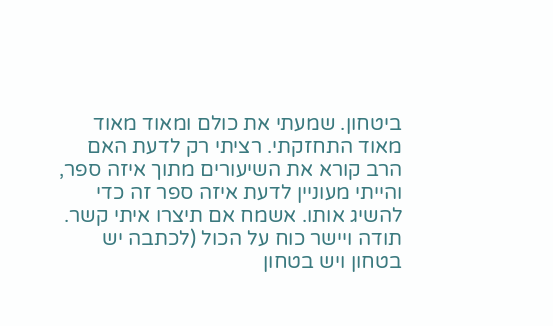ביטחון. שמעתי את כולם ומאוד מאוד מאוד התחזקתי. רציתי רק לדעת האם הרב קורא את השיעורים מתוך איזה ספר, והייתי מעוניין לדעת איזה ספר זה כדי להשיג אותו. אשמח אם תיצרו איתי קשר. תודה ויישר כוח על הכול (לכתבה יש בטחון ויש בטחון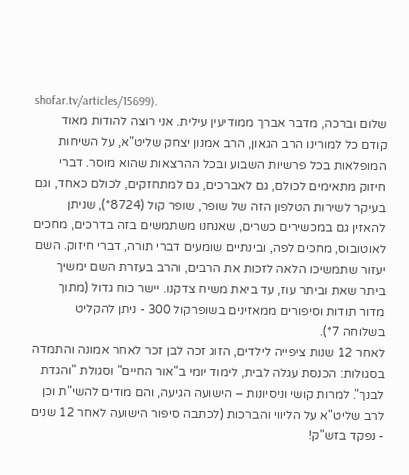shofar.tv/articles/15699).
שלום וברכה, מדבר אברך ממודיעין עילית. אני רוצה להודות מאוד קודם כל למורינו הרב הגאון, הרב אמנון יצחק שליט"א, על השיחות המופלאות בכל פרשיות השבוע ובכל ההרצאות שהוא מוסר. דברי חיזוק מתאימים לכולם, גם לאברכים, גם למתחזקים, לכולם כאחד, וגם בעיקר לשירות הטלפון הזה של שופר, שופר קול (8724*), שניתן להאזין גם במכשירים כשרים, שאנחנו משתמשים בזה בדרכים, מחכים לאוטובוס, מחכים לפה, ובינתיים שומעים דברי תורה, דברי חיזוק. השם יעזור שתמשיכו הלאה לזכות את הרבים, והרב בעזרת השם ימשיך ביתר שאת וביתר עוז, עד ביאת משיח צדקנו. יישר כוח גדול (מתוך מדור תודות וסיפורים ממאזינים בשופרקול 300 - ניתן להקליט בשלוחה 7*).
לאחר 12 שנות ציפייה לילדים, הזוג זכה לבן זכר לאחר אמונה והתמדה בסגולות: הכנסת עגלה לבית, לימוד יומי ב"אור החיים" וסגולת "והגדת לבנך". למרות קושי וניסיונות – הישועה הגיעה, והם מודים להשי"ת וכן לרב שליט"א על הליווי והברכות (לכתבה סיפור הישועה לאחר 12 שנים - נפקד בזש"ק!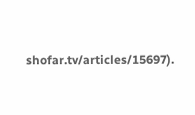shofar.tv/articles/15697).